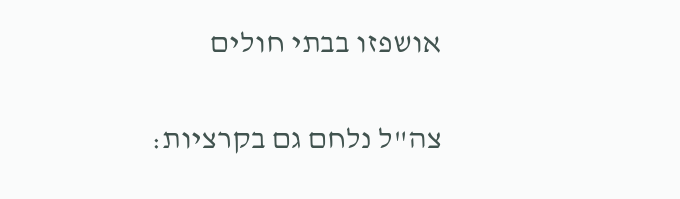אושפזו בבתי חולים

צה"ל נלחם גם בקרציות: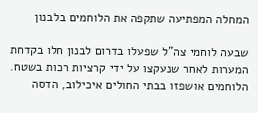המחלה המפתיעה שתקפה את הלוחמים בלבנון

שבעה לוחמי צה"ל שפעלו בדרום לבנון חלו בקדחת המערות לאחר שנעקצו על ידי קרציות רכות בשטח. הלוחמים אושפזו בבתי החולים איכילוב, הדסה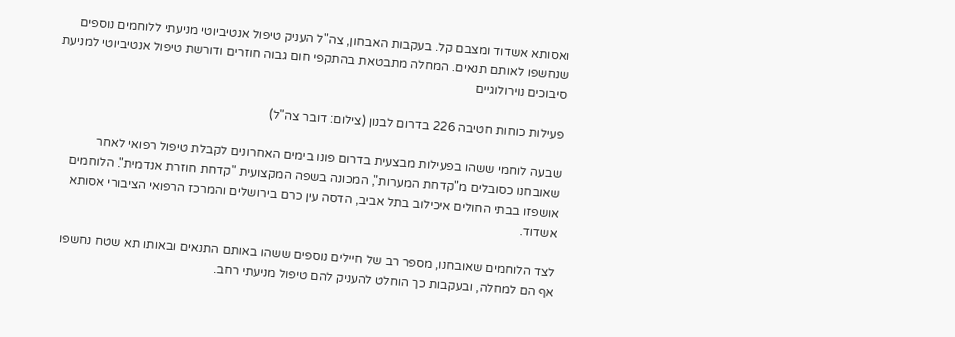ואסותא אשדוד ומצבם קל. בעקבות האבחון, צה"ל העניק טיפול אנטיביוטי מניעתי ללוחמים נוספים שנחשפו לאותם תנאים. המחלה מתבטאת בהתקפי חום גבוה חוזרים ודורשת טיפול אנטיביוטי למניעת סיבוכים נוירולוגיים

פעילות כוחות חטיבה 226 בדרום לבנון (צילום: דובר צה"ל)

שבעה לוחמי ששהו בפעילות מבצעית בדרום פונו בימים האחרונים לקבלת טיפול רפואי לאחר שאובחנו כסובלים מ"קדחת המערות", המכונה בשפה המקצועית "קדחת חוזרת אנדמית". הלוחמים אושפזו בבתי החולים איכילוב בתל אביב, הדסה עין כרם בירושלים והמרכז הרפואי הציבורי אסותא אשדוד.

לצד הלוחמים שאובחנו, מספר רב של חיילים נוספים ששהו באותם התנאים ובאותו תא שטח נחשפו אף הם למחלה, ובעקבות כך הוחלט להעניק להם טיפול מניעתי רחב.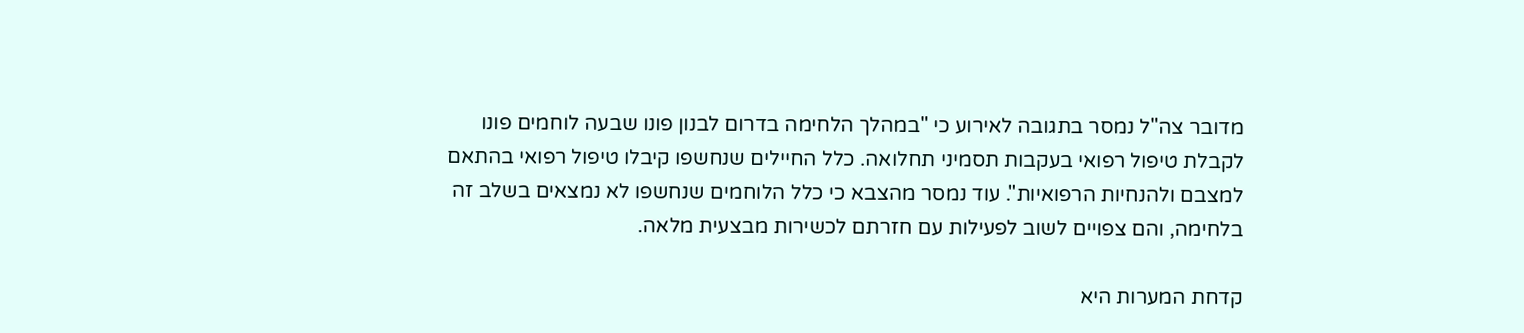מדובר צה"ל נמסר בתגובה לאירוע כי "במהלך הלחימה בדרום לבנון פונו שבעה לוחמים פונו לקבלת טיפול רפואי בעקבות תסמיני תחלואה. כלל החיילים שנחשפו קיבלו טיפול רפואי בהתאם למצבם ולהנחיות הרפואיות". עוד נמסר מהצבא כי כלל הלוחמים שנחשפו לא נמצאים בשלב זה בלחימה, והם צפויים לשוב לפעילות עם חזרתם לכשירות מבצעית מלאה.

קדחת המערות היא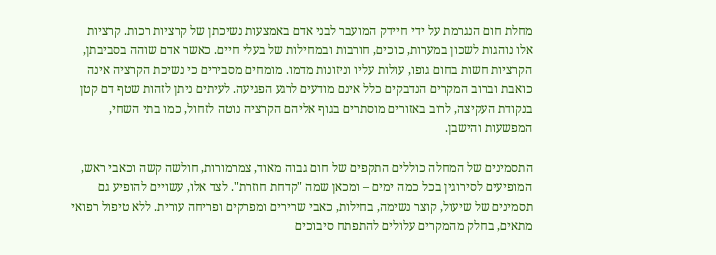מחלת חום הנגרמת על ידי חיידק המועבר לבני אדם באמצעות נשיכתן של קרציות רכות. קרציות אלו נוהגות לשכון במערות, כוכים, חורבות ובמחילות של בעלי חיים. כאשר אדם שוהה בסביבתן, הקרציות חשות בחום גופו, עולות עליו וניזונות מדמו. מומחים מסבירים כי נשיכת הקרציה אינה כואבת וברוב המקרים הנדבקים כלל אינם מודעים לרגע הפגיעה. לעיתים ניתן לזהות שטף דם קטן בנקודת העקיצה, לרוב באזורים מוסתרים בגוף אליהם הקרציה נוטה לזחול, כמו בתי השחי, המפשעות והישבן.

התסמינים של המחלה כוללים התקפים של חום גבוה מאוד, צמרמורות, חולשה קשה וכאבי ראש, המופיעים לסירוגין בכל כמה ימים – ומכאן שמה "קדחת חוזרת". לצד אלו, עשויים להופיע גם תסמינים של שיעול, קוצר נשימה, בחילות, כאבי שרירים ומפרקים ופריחה עורית. ללא טיפול רפואי מתאים, בחלק מהמקרים עלולים להתפתח סיבוכים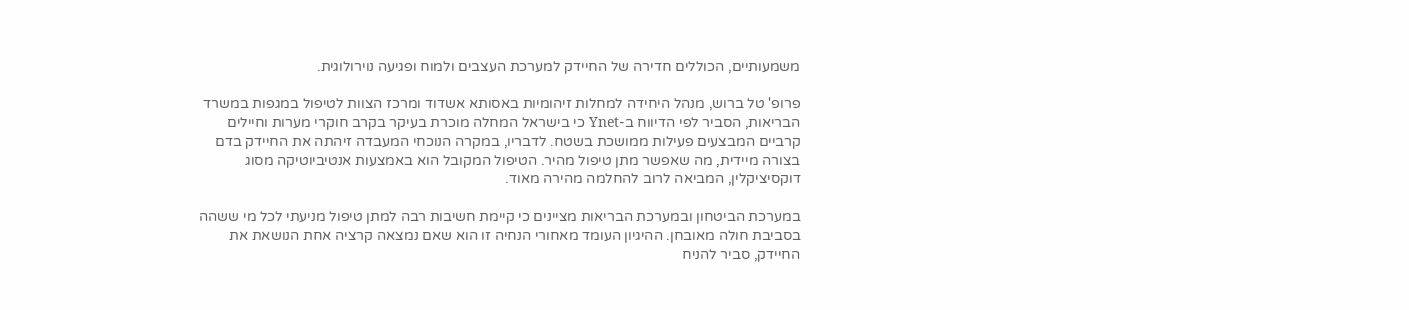משמעותיים, הכוללים חדירה של החיידק למערכת העצבים ולמוח ופגיעה נוירולוגית.

פרופ' טל ברוש, מנהל היחידה למחלות זיהומיות באסותא אשדוד ומרכז הצוות לטיפול במגפות במשרד הבריאות, הסביר לפי הדיווח ב-Ynet כי בישראל המחלה מוכרת בעיקר בקרב חוקרי מערות וחיילים קרביים המבצעים פעילות ממושכת בשטח. לדבריו, במקרה הנוכחי המעבדה זיהתה את החיידק בדם בצורה מיידית, מה שאפשר מתן טיפול מהיר. הטיפול המקובל הוא באמצעות אנטיביוטיקה מסוג דוקסיציקלין, המביאה לרוב להחלמה מהירה מאוד.

במערכת הביטחון ובמערכת הבריאות מציינים כי קיימת חשיבות רבה למתן טיפול מניעתי לכל מי ששהה בסביבת חולה מאובחן. ההיגיון העומד מאחורי הנחיה זו הוא שאם נמצאה קרציה אחת הנושאת את החיידק, סביר להניח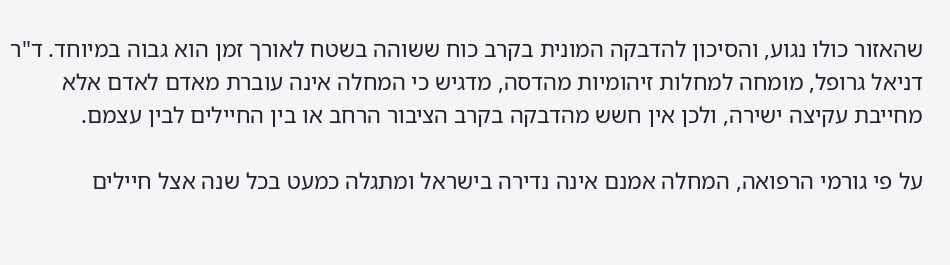שהאזור כולו נגוע, והסיכון להדבקה המונית בקרב כוח ששוהה בשטח לאורך זמן הוא גבוה במיוחד. ד"ר דניאל גרופל, מומחה למחלות זיהומיות מהדסה, מדגיש כי המחלה אינה עוברת מאדם לאדם אלא מחייבת עקיצה ישירה, ולכן אין חשש מהדבקה בקרב הציבור הרחב או בין החיילים לבין עצמם.

על פי גורמי הרפואה, המחלה אמנם אינה נדירה בישראל ומתגלה כמעט בכל שנה אצל חיילים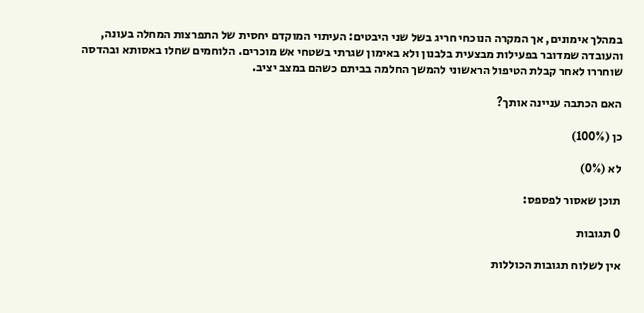במהלך אימונים, אך המקרה הנוכחי חריג בשל שני היבטים: העיתוי המוקדם יחסית של התפרצות המחלה בעונה, והעובדה שמדובר בפעילות מבצעית בלבנון ולא באימון שגרתי בשטחי אש מוכרים. הלוחמים שחלו באסותא ובהדסה שוחררו לאחר קבלת הטיפול הראשוני להמשך החלמה בביתם כשהם במצב יציב.

האם הכתבה עניינה אותך?

כן (100%)

לא (0%)

תוכן שאסור לפספס:

0 תגובות

אין לשלוח תגובות הכוללות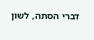דברי הסתה, לשון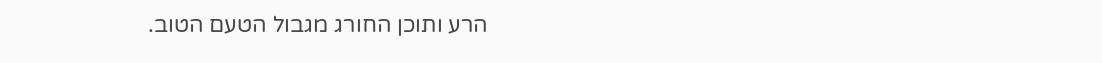הרע ותוכן החורג מגבול הטעם הטוב.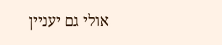אולי גם יעניין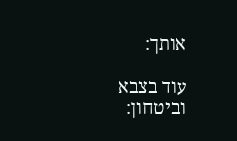אותך:

עוד בצבא וביטחון: